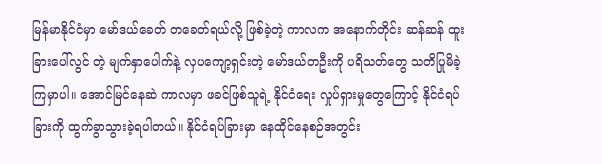မြန်မာနိုင်ငံမှာ မော်ဒယ်ခေတ် တခေတ်ရယ်လို့ ဖြစ်ခဲ့တဲ့ ကာလက အနောက်တိုင်း ဆန်ဆန် ထူးခြားပေါ်လွင် တဲ့ မျက်နှာပေါက်နဲ့ လှပကျော့ရှင်းတဲ့ မော်ဒယ်တဦးကို ပရိသတ်တွေ သတိပြုမိခဲ့ကြမှာပါ။ အောင်မြင်နေဆဲ ကာလမှာ ဖခင်ဖြစ်သူရဲ့ နိုင်ငံရေး လှုပ်ရှားမှုတွေကြောင့် နိုင်ငံရပ်ခြားကို ထွက်ခွာသွားခဲ့ရပါတယ်။ နိုင်ငံရပ်ခြားမှာ နေထိုင်နေစဉ်အတွင်း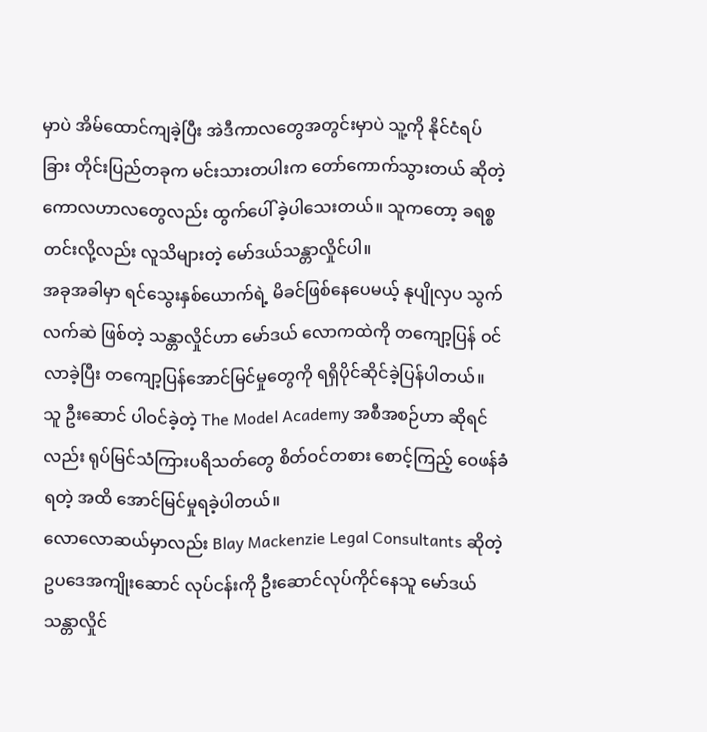မှာပဲ အိမ်ထောင်ကျခဲ့ပြီး အဲဒီကာလတွေအတွင်းမှာပဲ သူ့ကို နိုင်ငံရပ်ခြား တိုင်းပြည်တခုက မင်းသားတပါးက တော်ကောက်သွားတယ် ဆိုတဲ့ ကောလဟာလတွေလည်း ထွက်ပေါ် ခဲ့ပါသေးတယ်။ သူကတော့ ခရစ္စတင်းလို့လည်း လူသိများတဲ့ မော်ဒယ်သန္တာလှိုင်ပါ။
အခုအခါမှာ ရင်သွေးနှစ်ယောက်ရဲ့ မိခင်ဖြစ်နေပေမယ့် နုပျိုလှပ သွက်လက်ဆဲ ဖြစ်တဲ့ သန္တာလှိုင်ဟာ မော်ဒယ် လောကထဲကို တကျော့ပြန် ဝင်လာခဲ့ပြီး တကျော့ပြန်အောင်မြင်မှုတွေကို ရရှိပိုင်ဆိုင်ခဲ့ပြန်ပါတယ်။
သူ ဦးဆောင် ပါဝင်ခဲ့တဲ့ The Model Academy အစီအစဉ်ဟာ ဆိုရင်လည်း ရုပ်မြင်သံကြားပရိသတ်တွေ စိတ်ဝင်တစား စောင့်ကြည့် ဝေဖန်ခံရတဲ့ အထိ အောင်မြင်မှုရခဲ့ပါတယ်။
လောလောဆယ်မှာလည်း Blay Mackenzie Legal Consultants ဆိုတဲ့ ဥပဒေအကျိုးဆောင် လုပ်ငန်းကို ဦးဆောင်လုပ်ကိုင်နေသူ မော်ဒယ်သန္တာလှိုင်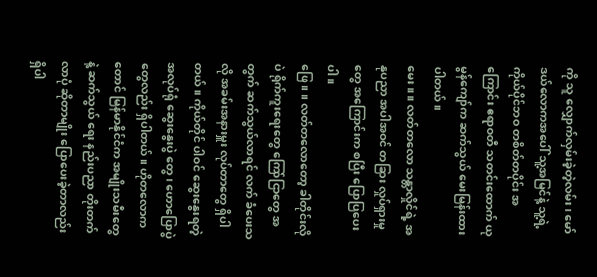ကို သူ လျှောက်လှမ်းခဲ့တဲ့လမ်း၊ မော်ဒယ်လောကအပေါ် သူ့အမြင်နဲ့ သူ့ရဲ့ ကိုယ်ပိုင်ဘဝ တစိတ်တပိုင်း အကြောင်း ဧရာဝတီ သတင်းထောက် ယုမွန်ကျော်က ဆက်သွယ် မေးမြန်းထားပါတယ်။
မေး။ ။ လတ်တလော သန္တာလှိုင်ရဲ့ အနုပညာ အပါအဝင် တခြား လှုပ်ရှားမှုတွေ အကြောင်းက စပြီး ပြောပြပေးပါ။
ဖြေ။ ။ လတ်တလောတော့ ခါတိုင်းလိုပဲ ရိုက်ကူးရေးတွေ ကြော်ငြာတွေ အတွက် ဆက်သွယ်လာရင် လက် ခံပေးသလို အခမ်းအနားမှူး လုပ်တာတွေ ရှိပါတယ်။ ကိုယ်တိုင် ပါဝင် ဆွေးနွေးရတဲ့ အလုပ်ရုံ ဆွေးနွေးပွဲ တွေ၊ ဟောပြောပွဲတွေလည်း ရှိပါတယ်။ ဟိုတလောကတောင် မြန်မာနိုင်ငံက အမျိုးသမီးတွေနဲ့ ဆက်သွယ် ရေး နည်းပညာ တိုးတက်လာပုံ ဆိုတာမျိုး ပြောပေးခဲ့တာလည်း ရှိပါ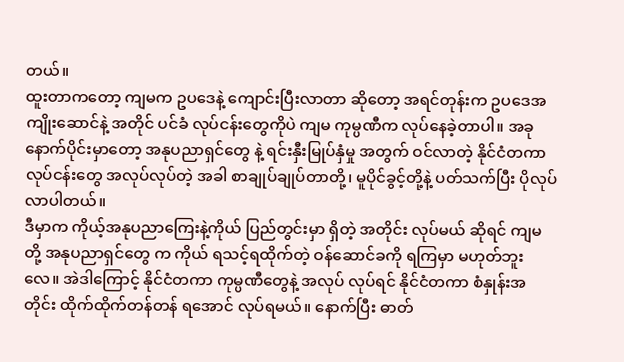တယ်။
ထူးတာကတော့ ကျမက ဥပဒေနဲ့ ကျောင်းပြီးလာတာ ဆိုတော့ အရင်တုန်းက ဥပဒေအကျိုးဆောင်နဲ့ အတိုင် ပင်ခံ လုပ်ငန်းတွေကိုပဲ ကျမ ကုမ္ပဏီက လုပ်နေခဲ့တာပါ။ အခု နောက်ပိုင်းမှာတော့ အနုပညာရှင်တွေ နဲ့ ရင်းနှီးမြုပ်နှံမှု အတွက် ဝင်လာတဲ့ နိုင်ငံတကာ လုပ်ငန်းတွေ အလုပ်လုပ်တဲ့ အခါ စာချုပ်ချုပ်တာတို့၊ မူပိုင်ခွင့်တို့နဲ့ ပတ်သက်ပြီး ပိုလုပ်လာပါတယ်။
ဒီမှာက ကိုယ့်အနုပညာကြေးနဲ့ကိုယ် ပြည်တွင်းမှာ ရှိတဲ့ အတိုင်း လုပ်မယ် ဆိုရင် ကျမတို့ အနုပညာရှင်တွေ က ကိုယ် ရသင့်ရထိုက်တဲ့ ဝန်ဆောင်ခကို ရကြမှာ မဟုတ်ဘူးလေ။ အဲဒါကြောင့် နိုင်ငံတကာ ကုမ္ပဏီတွေနဲ့ အလုပ် လုပ်ရင် နိုင်ငံတကာ စံနှုန်းအတိုင်း ထိုက်ထိုက်တန်တန် ရအောင် လုပ်ရမယ်။ နောက်ပြီး ဓာတ်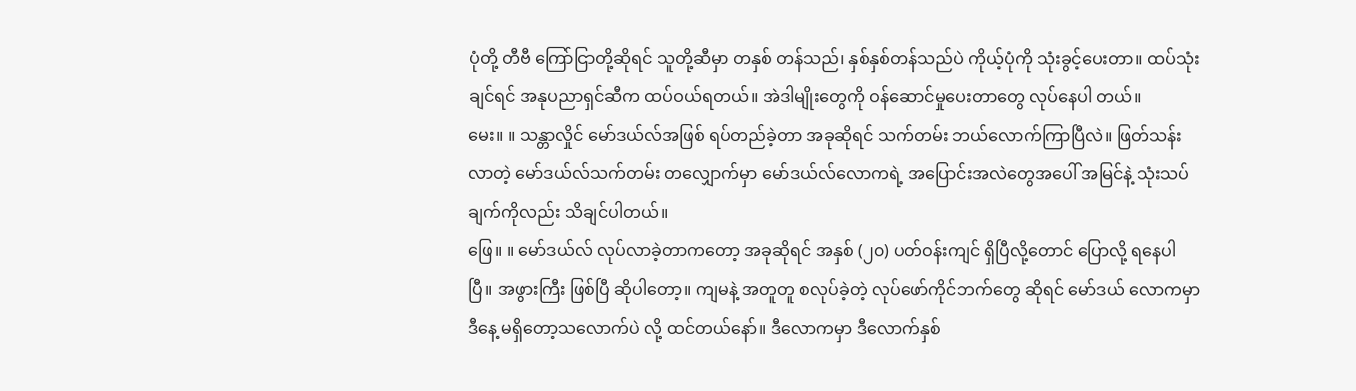ပုံတို့ တီဗီ ကြော်ငြာတို့ဆိုရင် သူတို့ဆီမှာ တနှစ် တန်သည်၊ နှစ်နှစ်တန်သည်ပဲ ကိုယ့်ပုံကို သုံးခွင့်ပေးတာ။ ထပ်သုံးချင်ရင် အနုပညာရှင်ဆီက ထပ်ဝယ်ရတယ်။ အဲဒါမျိုးတွေကို ဝန်ဆောင်မှုပေးတာတွေ လုပ်နေပါ တယ်။
မေး။ ။ သန္တာလှိုင် မော်ဒယ်လ်အဖြစ် ရပ်တည်ခဲ့တာ အခုဆိုရင် သက်တမ်း ဘယ်လောက်ကြာပြီလဲ။ ဖြတ်သန်းလာတဲ့ မော်ဒယ်လ်သက်တမ်း တလျှောက်မှာ မော်ဒယ်လ်လောကရဲ့ အပြောင်းအလဲတွေအပေါ် အမြင်နဲ့ သုံးသပ်ချက်ကိုလည်း သိချင်ပါတယ်။
ဖြေ။ ။ မော်ဒယ်လ် လုပ်လာခဲ့တာကတော့ အခုဆိုရင် အနှစ် (၂၀) ပတ်ဝန်းကျင် ရှိပြီလို့တောင် ပြောလို့ ရနေပါပြီ။ အဖွားကြီး ဖြစ်ပြီ ဆိုပါတော့။ ကျမနဲ့ အတူတူ စလုပ်ခဲ့တဲ့ လုပ်ဖော်ကိုင်ဘက်တွေ ဆိုရင် မော်ဒယ် လောကမှာ ဒီနေ့ မရှိတော့သလောက်ပဲ လို့ ထင်တယ်နော်။ ဒီလောကမှာ ဒီလောက်နှစ်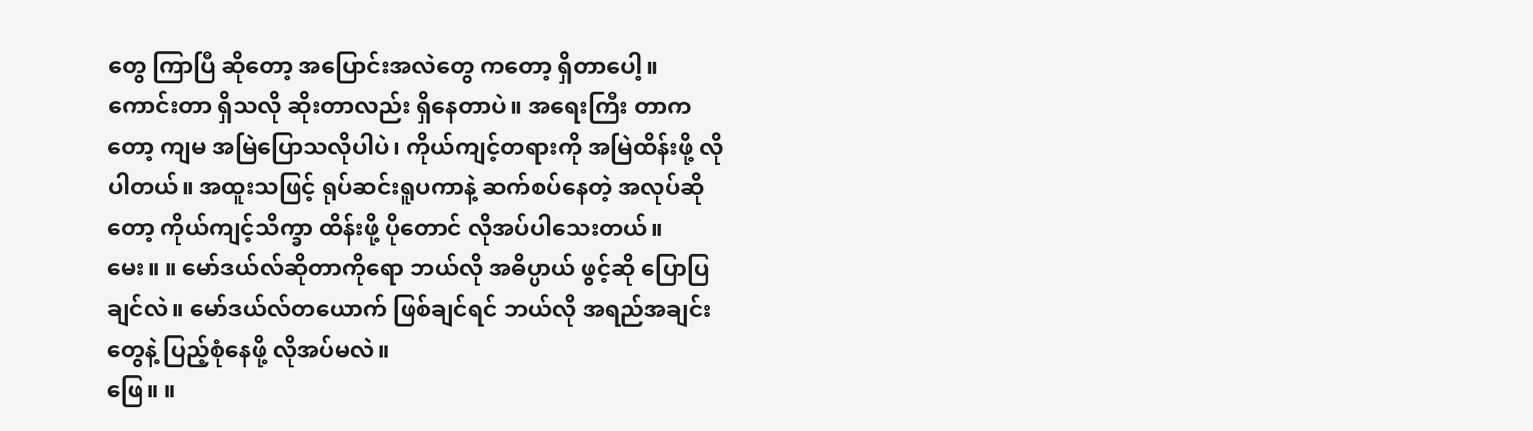တွေ ကြာပြီ ဆိုတော့ အပြောင်းအလဲတွေ ကတော့ ရှိတာပေါ့။ ကောင်းတာ ရှိသလို ဆိုးတာလည်း ရှိနေတာပဲ။ အရေးကြီး တာကတော့ ကျမ အမြဲပြောသလိုပါပဲ၊ ကိုယ်ကျင့်တရားကို အမြဲထိန်းဖို့ လိုပါတယ်။ အထူးသဖြင့် ရုပ်ဆင်းရူပကာနဲ့ ဆက်စပ်နေတဲ့ အလုပ်ဆိုတော့ ကိုယ်ကျင့်သိက္ခာ ထိန်းဖို့ ပိုတောင် လိုအပ်ပါသေးတယ်။
မေး။ ။ မော်ဒယ်လ်ဆိုတာကိုရော ဘယ်လို အဓိပ္ပာယ် ဖွင့်ဆို ပြောပြချင်လဲ။ မော်ဒယ်လ်တယောက် ဖြစ်ချင်ရင် ဘယ်လို အရည်အချင်းတွေနဲ့ ပြည့်စုံနေဖို့ လိုအပ်မလဲ။
ဖြေ။ ။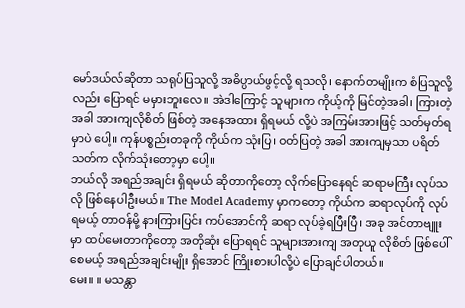မော်ဒယ်လ်ဆိုတာ သရုပ်ပြသူလို့ အဓိပ္ပာယ်ဖွင့်လို့ ရသလို၊ နောက်တမျိုးက စံပြသူလို့လည်း ပြောရင် မမှားဘူးလေ။ အဲဒါကြောင့် သူများက ကိုယ့်ကို မြင်တဲ့အခါ၊ ကြားတဲ့အခါ အားကျလိုစိတ် ဖြစ်တဲ့ အနေအထား ရှိရမယ် လို့ပဲ အကြမ်းအားဖြင့် သတ်မှတ်ရမှာပဲ ပေါ့။ ကုန်ပစ္စည်းတခုကို ကိုယ်က သုံးပြ၊ ဝတ်ပြတဲ့ အခါ အားကျမှသာ ပရိတ်သတ်က လိုက်သုံးတော့မှာ ပေါ့။
ဘယ်လို အရည်အချင်း ရှိရမယ် ဆိုတာကိုတော့ လိုက်ပြောနေရင် ဆရာမကြီး လုပ်သလို ဖြစ်နေပါဦးမယ်။ The Model Academy မှာကတော့ ကိုယ်က ဆရာလုပ်ကို လုပ်ရမယ့် တာဝန်မို့ နားကြားပြင်း ကပ်အောင်ကို ဆရာ လုပ်ခဲ့ရပြီးပြီ၊ အခု အင်တာဗျူးမှာ ထပ်မေးတာကိုတော့ အတိုဆုံး ပြောရရင် သူများအားကျ အတုယူ လိုစိတ် ဖြစ်ပေါ်စေမယ့် အရည်အချင်းမျိုး ရှိအောင် ကြိုးစားပါလို့ပဲ ပြောချင်ပါတယ်။
မေး။ ။ မသန္တာ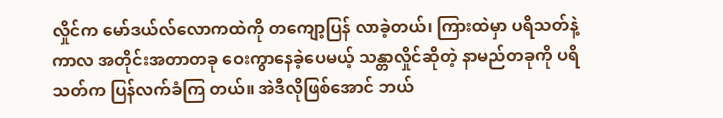လှိုင်က မော်ဒယ်လ်လောကထဲကို တကျော့ပြန် လာခဲ့တယ်၊ ကြားထဲမှာ ပရိသတ်နဲ့ ကာလ အတိုင်းအတာတခု ဝေးကွာနေခဲ့ပေမယ့် သန္တာလှိုင်ဆိုတဲ့ နာမည်တခုကို ပရိသတ်က ပြန်လက်ခံကြ တယ်။ အဲဒီလိုဖြစ်အောင် ဘယ်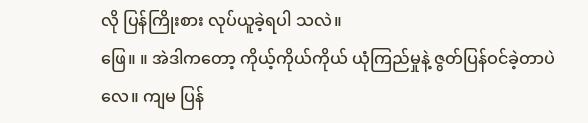လို ပြန်ကြိုးစား လုပ်ယူခဲ့ရပါ သလဲ။
ဖြေ။ ။ အဲဒါကတော့ ကိုယ့်ကိုယ်ကိုယ် ယုံကြည်မှုနဲ့ ဇွတ်ပြန်ဝင်ခဲ့တာပဲ လေ။ ကျမ ပြန်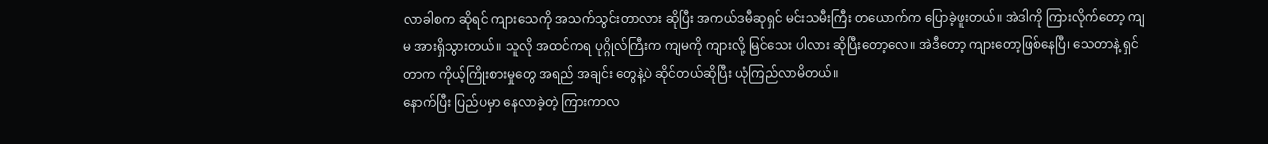လာခါစက ဆိုရင် ကျားသေကို အသက်သွင်းတာလား ဆိုပြီး အကယ်ဒမီဆုရှင် မင်းသမီးကြီး တယောက်က ပြောခဲ့ဖူးတယ်။ အဲဒါကို ကြားလိုက်တော့ ကျမ အားရှိသွားတယ်။ သူလို အထင်ကရ ပုဂ္ဂိုလ်ကြီးက ကျမကို ကျားလို့ မြင်သေး ပါလား ဆိုပြီးတော့လေ။ အဲဒီတော့ ကျားတော့ဖြစ်နေပြီ၊ သေတာနဲ့ ရှင်တာက ကိုယ့်ကြိုးစားမှုတွေ အရည် အချင်း တွေနဲ့ပဲ ဆိုင်တယ်ဆိုပြီး ယုံကြည်လာမိတယ်။
နောက်ပြီး ပြည်ပမှာ နေလာခဲ့တဲ့ ကြားကာလ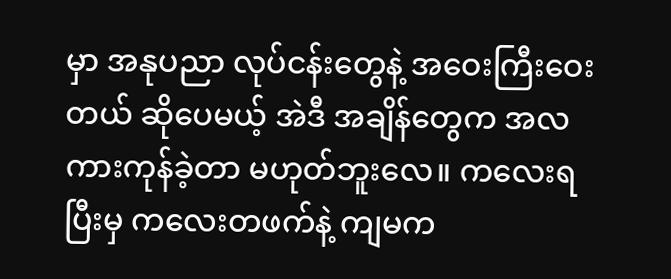မှာ အနုပညာ လုပ်ငန်းတွေနဲ့ အဝေးကြီးဝေးတယ် ဆိုပေမယ့် အဲဒီ အချိန်တွေက အလကားကုန်ခဲ့တာ မဟုတ်ဘူးလေ။ ကလေးရပြီးမှ ကလေးတဖက်နဲ့ ကျမက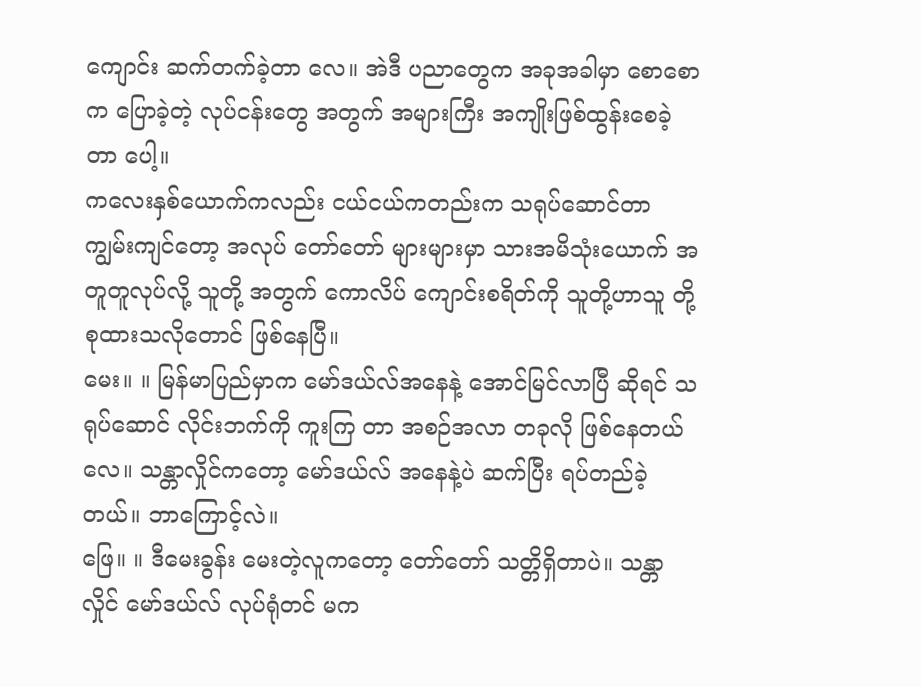ကျောင်း ဆက်တက်ခဲ့တာ လေ။ အဲဒီ ပညာတွေက အခုအခါမှာ စောစောက ပြောခဲ့တဲ့ လုပ်ငန်းတွေ အတွက် အများကြီး အကျိုးဖြစ်ထွန်းစေခဲ့တာ ပေါ့။
ကလေးနှစ်ယောက်ကလည်း ငယ်ငယ်ကတည်းက သရုပ်ဆောင်တာ ကျွမ်းကျင်တော့ အလုပ် တော်တော် များများမှာ သားအမိသုံးယောက် အတူတူလုပ်လို့ သူတို့ အတွက် ကောလိပ် ကျောင်းစရိတ်ကို သူတို့ဟာသူ တို့ စုထားသလိုတောင် ဖြစ်နေပြီ။
မေး။ ။ မြန်မာပြည်မှာက မော်ဒယ်လ်အနေနဲ့ အောင်မြင်လာပြီ ဆိုရင် သရုပ်ဆောင် လိုင်းဘက်ကို ကူးကြ တာ အစဉ်အလာ တခုလို ဖြစ်နေတယ် လေ။ သန္တာလှိုင်ကတော့ မော်ဒယ်လ် အနေနဲ့ပဲ ဆက်ပြီး ရပ်တည်ခဲ့ တယ်။ ဘာကြောင့်လဲ။
ဖြေ။ ။ ဒီမေးခွန်း မေးတဲ့လူကတော့ တော်တော် သတ္တိရှိတာပဲ။ သန္တာလှိုင် မော်ဒယ်လ် လုပ်ရုံတင် မက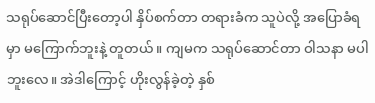သရုပ်ဆောင်ပြီးတော့ပါ နှိပ်စက်တာ တရားခံက သူပဲလို့ အပြောခံရမှာ မကြောက်ဘူးနဲ့ တူတယ်။ ကျမက သရုပ်ဆောင်တာ ဝါသနာ မပါဘူးလေ။ အဲဒါကြောင့် ဟိုးလွန်ခဲ့တဲ့ နှစ်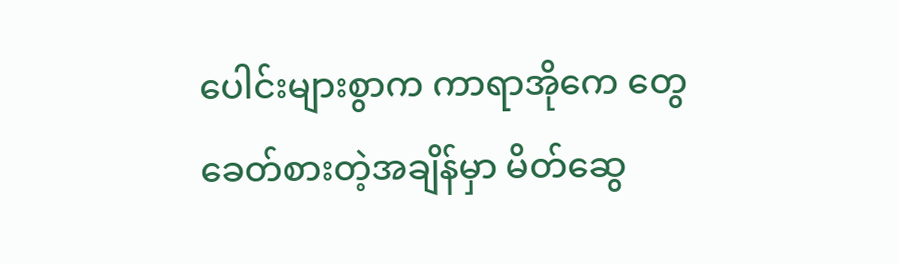ပေါင်းများစွာက ကာရာအိုကေ တွေ ခေတ်စားတဲ့အချိန်မှာ မိတ်ဆွေ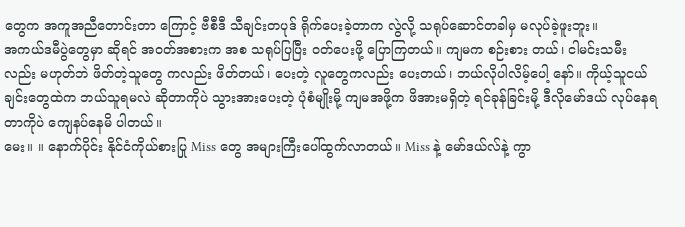တွေက အကူအညီတောင်းတာ ကြောင့် ဗီစီဒီ သီချင်းတပုဒ် ရိုက်ပေးခဲ့တာက လွဲလို့ သရုပ်ဆောင်တခါမှ မလုပ်ခဲ့ဖူးဘူး။
အကယ်ဒမီပွဲတွေမှာ ဆိုရင် အဝတ်အစားက အစ သရုပ်ပြပြီး ဝတ်ပေးဖို့ ပြောကြတယ်။ ကျမက စဉ်းစား တယ်၊ ငါမင်းသမီးလည်း မဟုတ်ဘဲ ဖိတ်တဲ့သူတွေ ကလည်း ဖိတ်တယ်၊ ပေးတဲ့ လူတွေကလည်း ပေးတယ်၊ ဘယ်လိုပါလိမ့်ပေါ့ နော်။ ကိုယ့်သူငယ်ချင်းတွေထဲက ဘယ်သူရမလဲ ဆိုတာကိုပဲ သွားအားပေးတဲ့ ပုံစံမျိုးမို့ ကျမအဖို့က ဖိအားမရှိတဲ့ ရင်ခုန်ခြင်းမို့ ဒီလိုမော်ဒယ် လုပ်နေရတာကိုပဲ ကျေနပ်နေမိ ပါတယ်။
မေး။ ။ နောက်ပိုင်း နိုင်ငံကိုယ်စားပြု Miss တွေ အများကြီးပေါ်ထွက်လာတယ်။ Miss နဲ့ မော်ဒယ်လ်နဲ့ ကွာ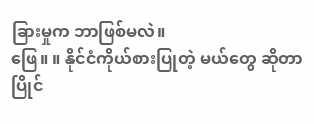ခြားမှုက ဘာဖြစ်မလဲ။
ဖြေ။ ။ နိုင်ငံကိုယ်စားပြုတဲ့ မယ်တွေ ဆိုတာ ပြိုင်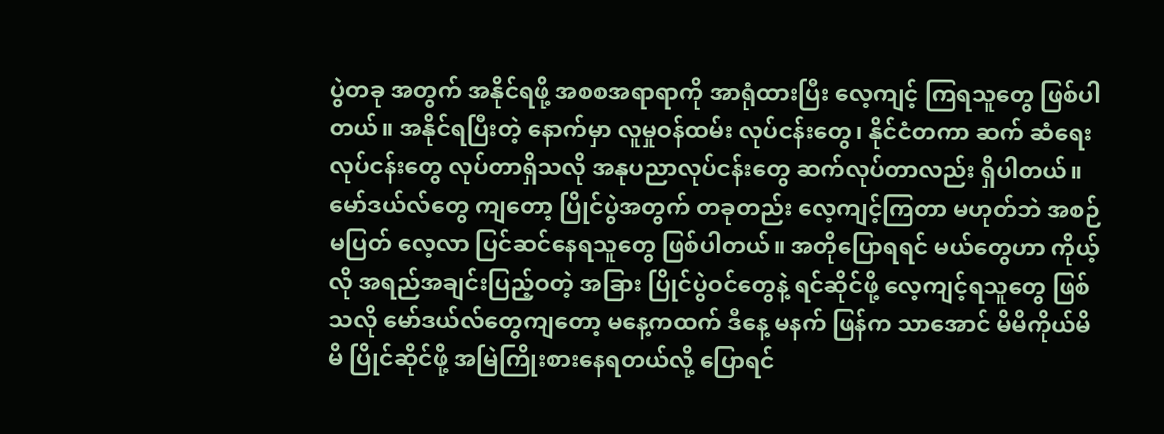ပွဲတခု အတွက် အနိုင်ရဖို့ အစစအရာရာကို အာရုံထားပြီး လေ့ကျင့် ကြရသူတွေ ဖြစ်ပါတယ်။ အနိုင်ရပြီးတဲ့ နောက်မှာ လူမှုဝန်ထမ်း လုပ်ငန်းတွေ၊ နိုင်ငံတကာ ဆက် ဆံရေး လုပ်ငန်းတွေ လုပ်တာရှိသလို အနုပညာလုပ်ငန်းတွေ ဆက်လုပ်တာလည်း ရှိပါတယ်။
မော်ဒယ်လ်တွေ ကျတော့ ပြိုင်ပွဲအတွက် တခုတည်း လေ့ကျင့်ကြတာ မဟုတ်ဘဲ အစဉ်မပြတ် လေ့လာ ပြင်ဆင်နေရသူတွေ ဖြစ်ပါတယ်။ အတိုပြောရရင် မယ်တွေဟာ ကိုယ့်လို အရည်အချင်းပြည့်ဝတဲ့ အခြား ပြိုင်ပွဲဝင်တွေနဲ့ ရင်ဆိုင်ဖို့ လေ့ကျင့်ရသူတွေ ဖြစ်သလို မော်ဒယ်လ်တွေကျတော့ မနေ့ကထက် ဒီနေ့ မနက် ဖြန်က သာအောင် မိမိကိုယ်မိမိ ပြိုင်ဆိုင်ဖို့ အမြဲကြိုးစားနေရတယ်လို့ ပြောရင်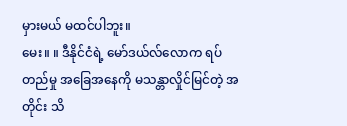မှားမယ် မထင်ပါဘူး။
မေး။ ။ ဒီနိုင်ငံရဲ့ မော်ဒယ်လ်လောက ရပ်တည်မှု အခြေအနေကို မသန္တာလှိုင်မြင်တဲ့ အတိုင်း သိ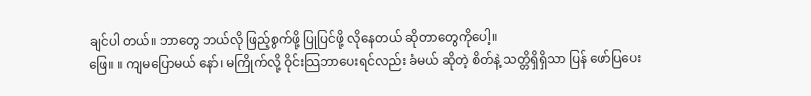ချင်ပါ တယ်။ ဘာတွေ ဘယ်လို ဖြည့်စွက်ဖို့ ပြုပြင်ဖို့ လိုနေတယ် ဆိုတာတွေကိုပေါ့။
ဖြေ။ ။ ကျမပြောမယ် နော်၊ မကြိုက်လို့ ဝိုင်းသြဘာပေးရင်လည်း ခံမယ် ဆိုတဲ့ စိတ်နဲ့ သတ္တိရှိရှိသာ ပြန် ဖော်ပြပေး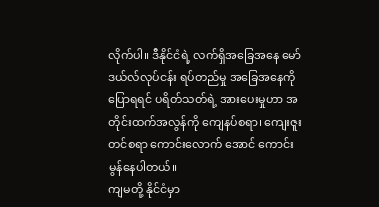လိုက်ပါ။ ဒီနိုင်ငံရဲ့ လက်ရှိအခြေအနေ မော်ဒယ်လ်လုပ်ငန်း ရပ်တည်မှု အခြေအနေကို ပြောရရင် ပရိတ်သတ်ရဲ့ အားပေးမှုဟာ အတိုင်းထက်အလွန်ကို ကျေနပ်စရာ၊ ကျေးဇူးတင်စရာ ကောင်းလောက် အောင် ကောင်းမွန်နေပါတယ်။
ကျမတို့ နိုင်ငံမှာ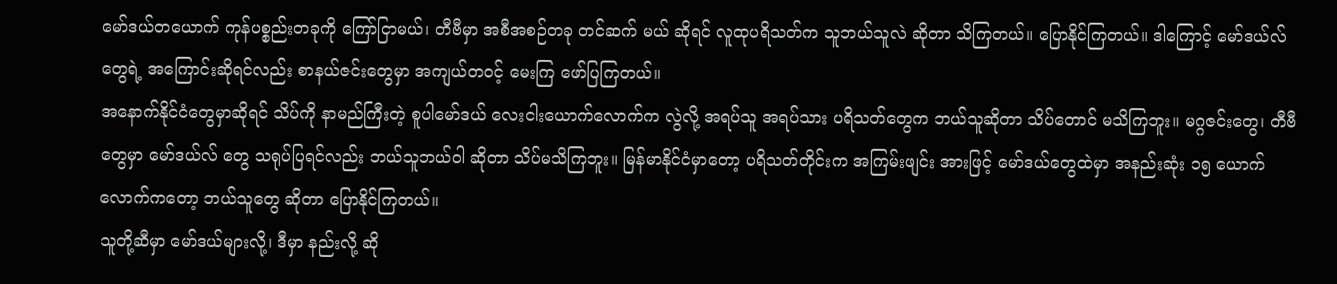မော်ဒယ်တယောက် ကုန်ပစ္စည်းတခုကို ကြော်ငြာမယ်၊ တီဗီမှာ အစီအစဉ်တခု တင်ဆက် မယ် ဆိုရင် လူထုပရိသတ်က သူဘယ်သူလဲ ဆိုတာ သိကြတယ်။ ပြောနိုင်ကြတယ်။ ဒါကြောင့် မော်ဒယ်လ် တွေရဲ့ အကြောင်းဆိုရင်လည်း စာနယ်ဇင်းတွေမှာ အကျယ်တဝင့် မေးကြ ဖော်ပြကြတယ်။
အနောက်နိုင်ငံတွေမှာဆိုရင် သိပ်ကို နာမည်ကြီးတဲ့ စူပါမော်ဒယ် လေးငါးယောက်လောက်က လွဲလို့ အရပ်သူ အရပ်သား ပရိသတ်တွေက ဘယ်သူဆိုတာ သိပ်တောင် မသိကြဘူး။ မဂ္ဂဇင်းတွေ၊ တီဗီတွေမှာ မော်ဒယ်လ် တွေ သရုပ်ပြရင်လည်း ဘယ်သူဘယ်ဝါ ဆိုတာ သိပ်မသိကြဘူး။ မြန်မာနိုင်ငံမှာတော့ ပရိသတ်တိုင်းက အကြမ်းဖျင်း အားဖြင့် မော်ဒယ်တွေထဲမှာ အနည်းဆုံး ၁၅ ယောက်လောက်ကတော့ ဘယ်သူတွေ ဆိုတာ ပြောနိုင်ကြတယ်။
သူတို့ဆီမှာ မော်ဒယ်များလို့၊ ဒီမှာ နည်းလို့ ဆို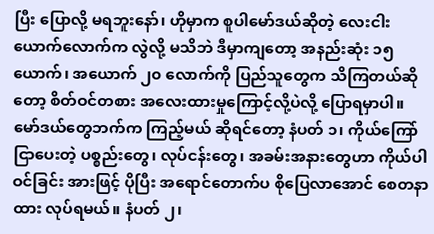ပြီး ပြောလို့ မရဘူးနော်၊ ဟိုမှာက စူပါမော်ဒယ်ဆိုတဲ့ လေးငါး ယောက်လောက်က လွဲလို့ မသိဘဲ ဒီမှာကျတော့ အနည်းဆုံး ၁၅ ယောက်၊ အယောက် ၂၀ လောက်ကို ပြည်သူတွေက သိကြတယ်ဆိုတော့ စိတ်ဝင်တစား အလေးထားမှုကြောင့်လို့ပဲလို့ ပြောရမှာပါ။
မော်ဒယ်တွေဘက်က ကြည့်မယ် ဆိုရင်တော့ နံပတ် ၁၊ ကိုယ်ကြော်ငြာပေးတဲ့ ပစ္စည်းတွေ၊ လုပ်ငန်းတွေ၊ အခမ်းအနားတွေဟာ ကိုယ်ပါဝင်ခြင်း အားဖြင့် ပိုပြီး အရောင်တောက်ပ စိုပြေလာအောင် စေတနာထား လုပ်ရမယ်။ နံပတ် ၂၊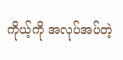ကိုယ့်ကို အလုပ်အပ်တဲ့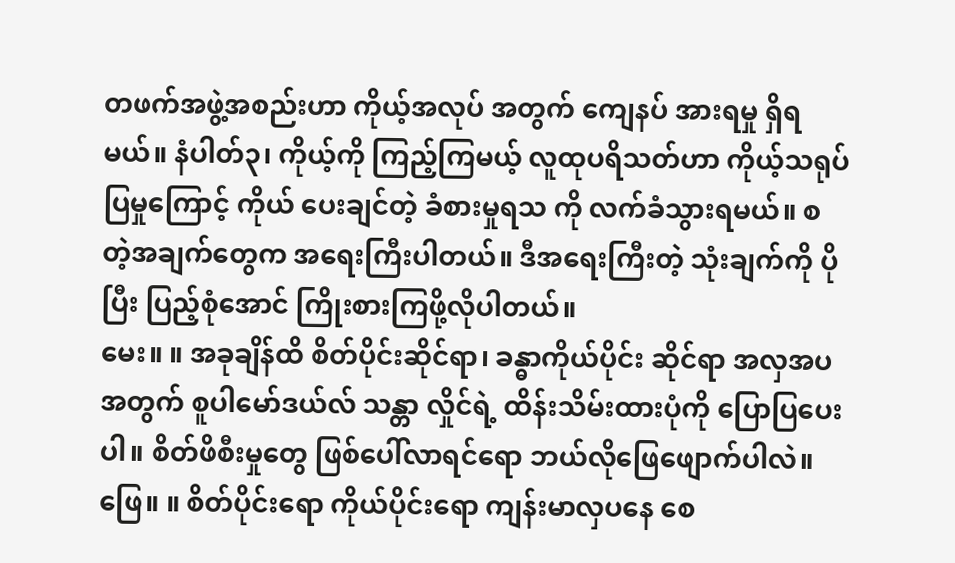တဖက်အဖွဲ့အစည်းဟာ ကိုယ့်အလုပ် အတွက် ကျေနပ် အားရမှု ရှိရမယ်။ နံပါတ်၃၊ ကိုယ့်ကို ကြည့်ကြမယ့် လူထုပရိသတ်ဟာ ကိုယ့်သရုပ်ပြမှုကြောင့် ကိုယ် ပေးချင်တဲ့ ခံစားမှုရသ ကို လက်ခံသွားရမယ်။ စတဲ့အချက်တွေက အရေးကြီးပါတယ်။ ဒီအရေးကြီးတဲ့ သုံးချက်ကို ပိုပြီး ပြည့်စုံအောင် ကြိုးစားကြဖို့လိုပါတယ်။
မေး။ ။ အခုချိန်ထိ စိတ်ပိုင်းဆိုင်ရာ၊ ခန္ဓာကိုယ်ပိုင်း ဆိုင်ရာ အလှအပ အတွက် စူပါမော်ဒယ်လ် သန္တာ လှိုင်ရဲ့ ထိန်းသိမ်းထားပုံကို ပြောပြပေးပါ။ စိတ်ဖိစီးမှုတွေ ဖြစ်ပေါ်လာရင်ရော ဘယ်လိုဖြေဖျောက်ပါလဲ။
ဖြေ။ ။ စိတ်ပိုင်းရော ကိုယ်ပိုင်းရော ကျန်းမာလှပနေ စေ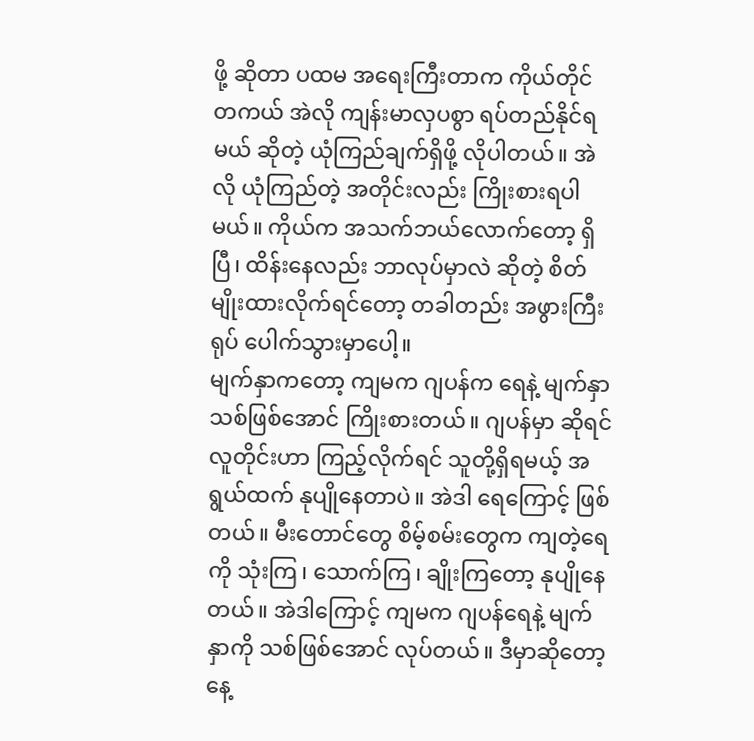ဖို့ ဆိုတာ ပထမ အရေးကြီးတာက ကိုယ်တိုင် တကယ် အဲလို ကျန်းမာလှပစွာ ရပ်တည်နိုင်ရမယ် ဆိုတဲ့ ယုံကြည်ချက်ရှိဖို့ လိုပါတယ်။ အဲလို ယုံကြည်တဲ့ အတိုင်းလည်း ကြိုးစားရပါမယ်။ ကိုယ်က အသက်ဘယ်လောက်တော့ ရှိပြီ၊ ထိန်းနေလည်း ဘာလုပ်မှာလဲ ဆိုတဲ့ စိတ်မျိုးထားလိုက်ရင်တော့ တခါတည်း အဖွားကြီးရုပ် ပေါက်သွားမှာပေါ့။
မျက်နှာကတော့ ကျမက ဂျပန်က ရေနဲ့ မျက်နှာသစ်ဖြစ်အောင် ကြိုးစားတယ်။ ဂျပန်မှာ ဆိုရင် လူတိုင်းဟာ ကြည့်လိုက်ရင် သူတို့ရှိရမယ့် အရွယ်ထက် နုပျိုနေတာပဲ။ အဲဒါ ရေကြောင့် ဖြစ်တယ်။ မီးတောင်တွေ စိမ့်စမ်းတွေက ကျတဲ့ရေကို သုံးကြ၊ သောက်ကြ၊ ချိုးကြတော့ နုပျိုနေတယ်။ အဲဒါကြောင့် ကျမက ဂျပန်ရေနဲ့ မျက်နှာကို သစ်ဖြစ်အောင် လုပ်တယ်။ ဒီမှာဆိုတော့ နေ့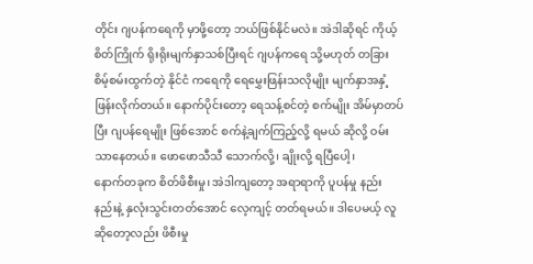တိုင်း ဂျပန်ကရေကို မှာဖို့တော့ ဘယ်ဖြစ်နိုင်မလဲ။ အဲဒါဆိုရင် ကိုယ့်စိတ်ကြိုက် ရိုးရိုးမျက်နှာသစ်ပြီးရင် ဂျပန်ကရေ သို့မဟုတ် တခြား စိမ့်စမ်းထွက်တဲ့ နိုင်ငံ ကရေကို ရေမွှေးဖြန်းသလိုမျိုး မျက်နှာအနှံ့ ဖြန်းလိုက်တယ်။ နောက်ပိုင်းတော့ ရေသန့်စင်တဲ့ စက်မျိုး အိမ်မှာတပ်ပြီး ဂျပန်ရေမျိုး ဖြစ်အောင် စက်နဲ့ချက်ကြည့်လို့ ရမယ် ဆိုလို့ ဝမ်းသာနေတယ်။ ဖောဖောသီသီ သောက်လို့၊ ချိုးလို့ ရပြီပေါ့၊
နောက်တခုက စိတ်ဖိစီးမှု၊ အဲဒါကျတော့ အရာရာကို ပူပန်မှု နည်းနည်းနဲ့ နှလုံးသွင်းတတ်အောင် လေ့ကျင့် တတ်ရမယ်။ ဒါပေမယ့် လူဆိုတော့လည်း ဖိစီးမှု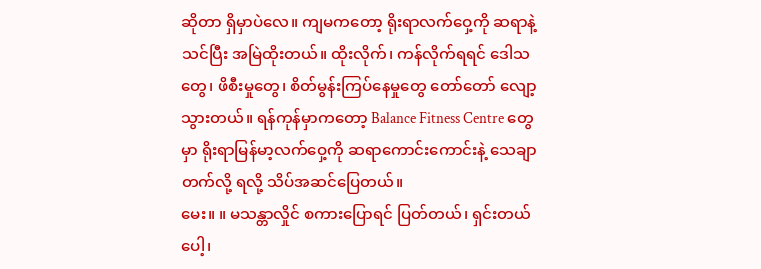ဆိုတာ ရှိမှာပဲလေ။ ကျမကတော့ ရိုးရာလက်ဝှေ့ကို ဆရာနဲ့ သင်ပြီး အမြဲထိုးတယ်။ ထိုးလိုက်၊ ကန်လိုက်ရရင် ဒေါသတွေ၊ ဖိစီးမှုတွေ၊ စိတ်မွန်းကြပ်နေမှုတွေ တော်တော် လျော့သွားတယ်။ ရန်ကုန်မှာကတော့ Balance Fitness Centre တွေမှာ ရိုးရာမြန်မာ့လက်ဝှေ့ကို ဆရာကောင်းကောင်းနဲ့ သေချာတက်လို့ ရလို့ သိပ်အဆင်ပြေတယ်။
မေး။ ။ မသန္တာလှိုင် စကားပြောရင် ပြတ်တယ်၊ ရှင်းတယ်ပေါ့၊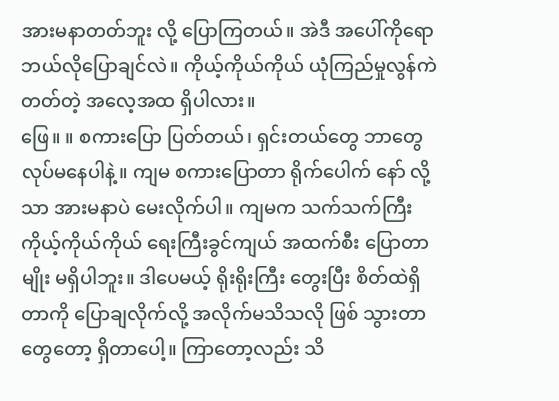အားမနာတတ်ဘူး လို့ ပြောကြတယ်။ အဲဒီ အပေါ်ကိုရော ဘယ်လိုပြောချင်လဲ။ ကိုယ့်ကိုယ်ကိုယ် ယုံကြည်မှုလွန်ကဲတတ်တဲ့ အလေ့အထ ရှိပါလား။
ဖြေ။ ။ စကားပြော ပြတ်တယ်၊ ရှင်းတယ်တွေ ဘာတွေ လုပ်မနေပါနဲ့။ ကျမ စကားပြောတာ ရိုက်ပေါက် နော် လို့သာ အားမနာပဲ မေးလိုက်ပါ။ ကျမက သက်သက်ကြီး ကိုယ့်ကိုယ်ကိုယ် ရေးကြီးခွင်ကျယ် အထက်စီး ပြောတာမျိုး မရှိပါဘူး။ ဒါပေမယ့် ရိုးရိုးကြီး တွေးပြီး စိတ်ထဲရှိတာကို ပြောချလိုက်လို့ အလိုက်မသိသလို ဖြစ် သွားတာတွေတော့ ရှိတာပေါ့။ ကြာတော့လည်း သိ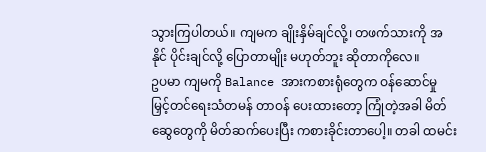သွားကြပါတယ်။ ကျမက ချိုးနှိမ်ချင်လို့၊ တဖက်သားကို အနိုင် ပိုင်းချင်လို့ ပြောတာမျိုး မဟုတ်ဘူး ဆိုတာကိုလေ။
ဥပမာ ကျမကို Balance အားကစားရုံတွေက ဝန်ဆောင်မှု မြှင့်တင်ရေးသံတမန် တာဝန် ပေးထားတော့ ကြုံတဲ့အခါ မိတ်ဆွေတွေကို မိတ်ဆက်ပေးပြီး ကစားခိုင်းတာပေါ့။ တခါ ထမင်း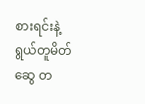စားရင်းနဲ့ ရွယ်တူမိတ်ဆွေ တ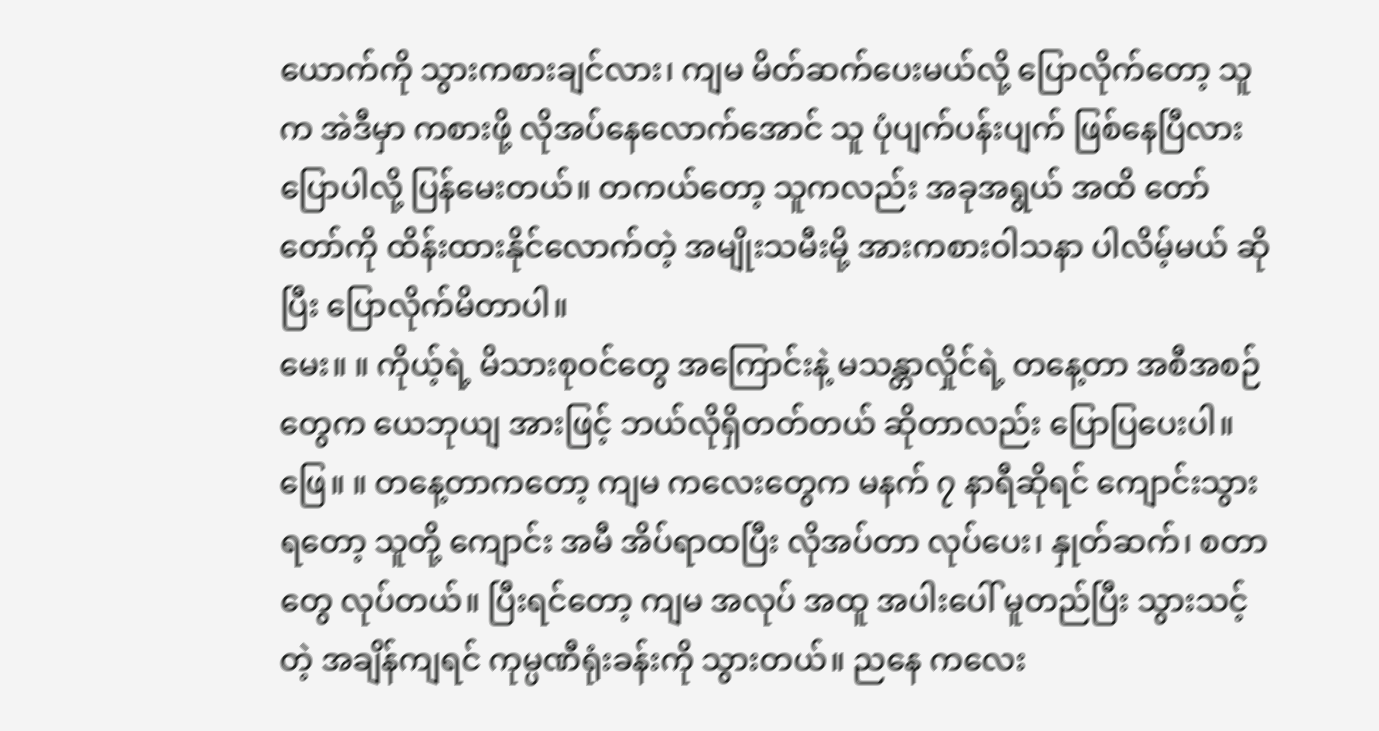ယောက်ကို သွားကစားချင်လား၊ ကျမ မိတ်ဆက်ပေးမယ်လို့ ပြောလိုက်တော့ သူက အဲဒီမှာ ကစားဖို့ လိုအပ်နေလောက်အောင် သူ ပုံပျက်ပန်းပျက် ဖြစ်နေပြီလား ပြောပါလို့ ပြန်မေးတယ်။ တကယ်တော့ သူကလည်း အခုအရွယ် အထိ တော်တော်ကို ထိန်းထားနိုင်လောက်တဲ့ အမျိုးသမီးမို့ အားကစားဝါသနာ ပါလိမ့်မယ် ဆိုပြီး ပြောလိုက်မိတာပါ။
မေး။ ။ ကိုယ့်ရဲ့ မိသားစုဝင်တွေ အကြောင်းနဲ့ မသန္တာလှိုင်ရဲ့ တနေ့တာ အစီအစဉ်တွေက ယေဘုယျ အားဖြင့် ဘယ်လိုရှိတတ်တယ် ဆိုတာလည်း ပြောပြပေးပါ။
ဖြေ။ ။ တနေ့တာကတော့ ကျမ ကလေးတွေက မနက် ၇ နာရီဆိုရင် ကျောင်းသွားရတော့ သူတို့ ကျောင်း အမီ အိပ်ရာထပြီး လိုအပ်တာ လုပ်ပေး၊ နှုတ်ဆက်၊ စတာတွေ လုပ်တယ်။ ပြီးရင်တော့ ကျမ အလုပ် အထူ အပါးပေါ် မူတည်ပြီး သွားသင့်တဲ့ အချိန်ကျရင် ကုမ္ပဏီရုံးခန်းကို သွားတယ်။ ညနေ ကလေး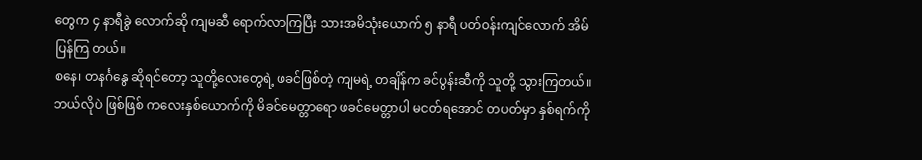တွေက ၄ နာရီခွဲ လောက်ဆို ကျမဆီ ရောက်လာကြပြီး သားအမိသုံးယောက် ၅ နာရီ ပတ်ဝန်းကျင်လောက် အိမ်ပြန်ကြ တယ်။
စနေ၊ တနင်္ဂနွေ ဆိုရင်တော့ သူတို့လေးတွေရဲ့ ဖခင်ဖြစ်တဲ့ ကျမရဲ့ တချိန်က ခင်ပွန်းဆီကို သူတို့ သွားကြတယ်။ ဘယ်လိုပဲ ဖြစ်ဖြစ် ကလေးနှစ်ယောက်ကို မိခင်မေတ္တာရော ဖခင်မေတ္တာပါ မငတ်ရအောင် တပတ်မှာ နှစ်ရက်ကို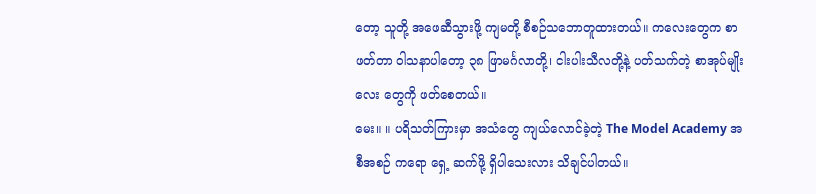တော့ သူတို့ အဖေဆီသွားဖို့ ကျမတို့ စီစဉ်သဘောတူထားတယ်။ ကလေးတွေက စာဖတ်တာ ဝါသနာပါတော့ ၃၈ ဖြာမင်္ဂလာတို့၊ ငါးပါးသီလတို့နဲ့ ပတ်သက်တဲ့ စာအုပ်မျိုးလေး တွေကို ဖတ်စေတယ်။
မေး။ ။ ပရိသတ်ကြားမှာ အသံတွေ ကျယ်လောင်ခဲ့တဲ့ The Model Academy အစီအစဉ် ကရော ရှေ့ ဆက်ဖို့ ရှိပါသေးလား သိချင်ပါတယ်။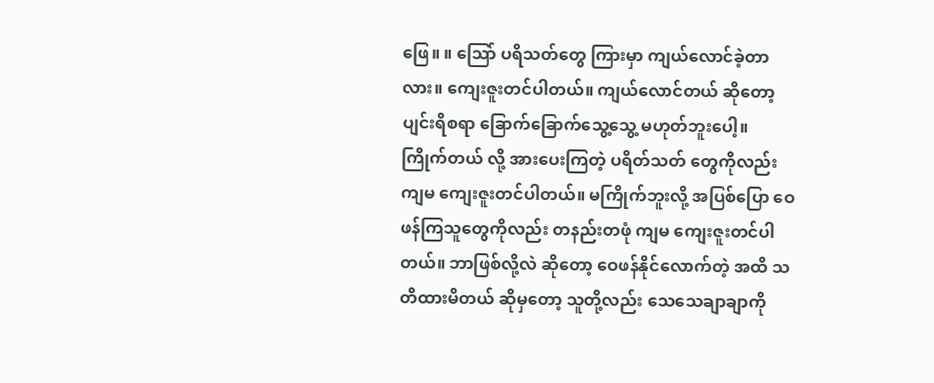ဖြေ။ ။ သြော် ပရိသတ်တွေ ကြားမှာ ကျယ်လောင်ခဲ့တာလား။ ကျေးဇူးတင်ပါတယ်။ ကျယ်လောင်တယ် ဆိုတော့ ပျင်းရိစရာ ခြောက်ခြောက်သွေ့သွေ့ မဟုတ်ဘူးပေါ့။ ကြိုက်တယ် လို့ အားပေးကြတဲ့ ပရိတ်သတ် တွေကိုလည်း ကျမ ကျေးဇူးတင်ပါတယ်။ မကြိုက်ဘူးလို့ အပြစ်ပြော ဝေဖန်ကြသူတွေကိုလည်း တနည်းတဖုံ ကျမ ကျေးဇူးတင်ပါတယ်။ ဘာဖြစ်လို့လဲ ဆိုတော့ ဝေဖန်နိုင်လောက်တဲ့ အထိ သတိထားမိတယ် ဆိုမှတော့ သူတို့လည်း သေသေချာချာကို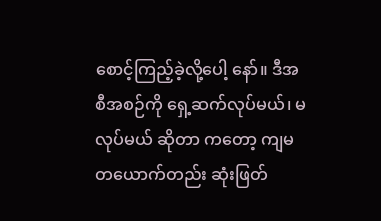စောင့်ကြည့်ခဲ့လို့ပေါ့ နော်။ ဒီအစီအစဉ်ကို ရှေ့ဆက်လုပ်မယ်၊ မလုပ်မယ် ဆိုတာ ကတော့ ကျမ တယောက်တည်း ဆုံးဖြတ်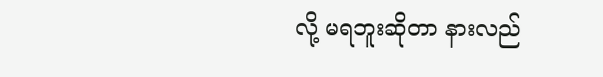လို့ မရဘူးဆိုတာ နားလည်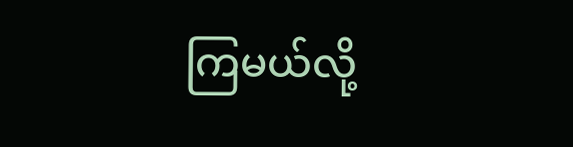ကြမယ်လို့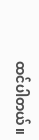ထင်ပါတယ်။